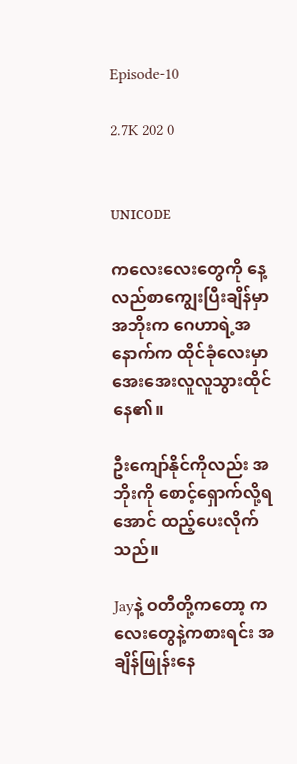Episode-10

2.7K 202 0


ᴜɴɪᴄᴏᴅᴇ

ကလေးလေးတွေကို နေ့လည်စာကျွေးပြီးချိန်မှာ အဘိုးက ဂေဟာရဲ့အနောက်က ထိုင်ခုံလေးမှာ အေးအေးလူလူသွားထိုင်နေ၏။

ဦးကျော်နိုင်ကိုလည်း အဘိုးကို စောင့်ရှောက်လို့ရအောင် ထည့်ပေးလိုက်သည်။

Jayနဲ့ ဝတီတို့ကတော့ ကလေးတွေနဲ့ကစားရင်း အချိန်ဖြုန်းနေ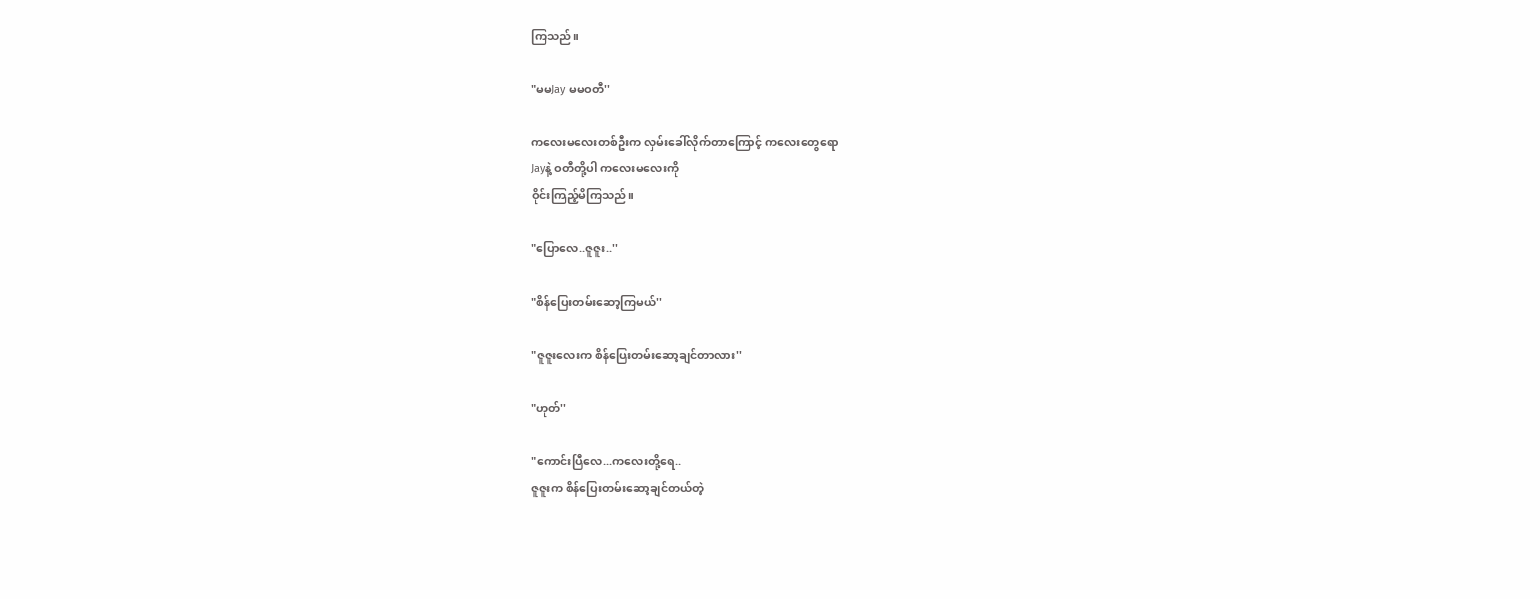ကြသည်။

"မမJay မမဝတီ''

ကလေးမလေးတစ်ဦးက လှမ်းခေါ်လိုက်တာကြောင့် ကလေးတွေရော
Jayနဲ့ ဝတီတို့ပါ ကလေးမလေးကို
ဝိုင်းကြည့်မိကြသည်။

"ပြောလေ..ဇူဇူး..''

"စိန်ပြေးတမ်းဆော့ကြမယ်''

"ဇူဇူးလေးက စိန်ပြေးတမ်းဆော့ချင်တာလား''

"ဟုတ်''

"ကောင်းပြီလေ...ကလေးတို့ရေ..
ဇူဇူးက စိန်ပြေးတမ်းဆော့ချင်တယ်တဲ့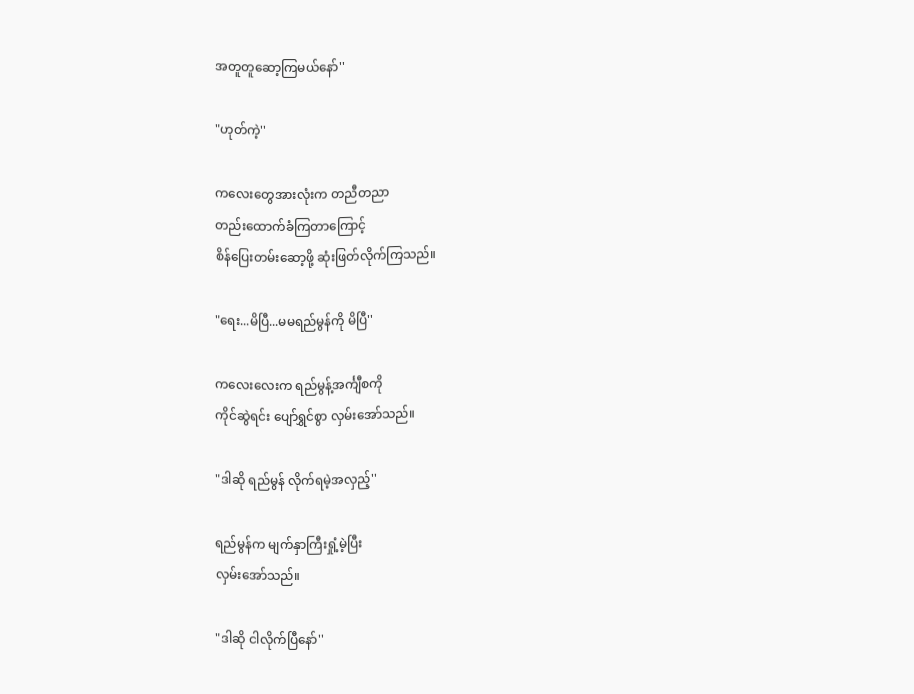အတူတူဆော့ကြမယ်နော်''

"ဟုတ်ကဲ့''

ကလေးတွေအားလုံးက တညီတညာ
တည်းထောက်ခံကြတာကြောင့်
စိန်ပြေးတမ်းဆော့ဖို့ ဆုံးဖြတ်လိုက်ကြသည်။

"ရေး...မိပြီ...မမရည်မွန်ကို မိပြီ''

ကလေးလေးက ရည်မွန့်အင်္ကျီစကို
ကိုင်ဆွဲရင်း ပျော်ရွှင်စွာ လှမ်းအော်သည်။

"ဒါဆို ရည်မွန် လိုက်ရမဲ့အလှည့်''

ရည်မွန်က မျက်နှာကြီးရှုံ့မဲ့ပြီး
လှမ်းအော်သည်။

"ဒါဆို ငါလိုက်ပြီနော်''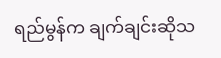ရည်မွန်က ချက်ချင်းဆိုသ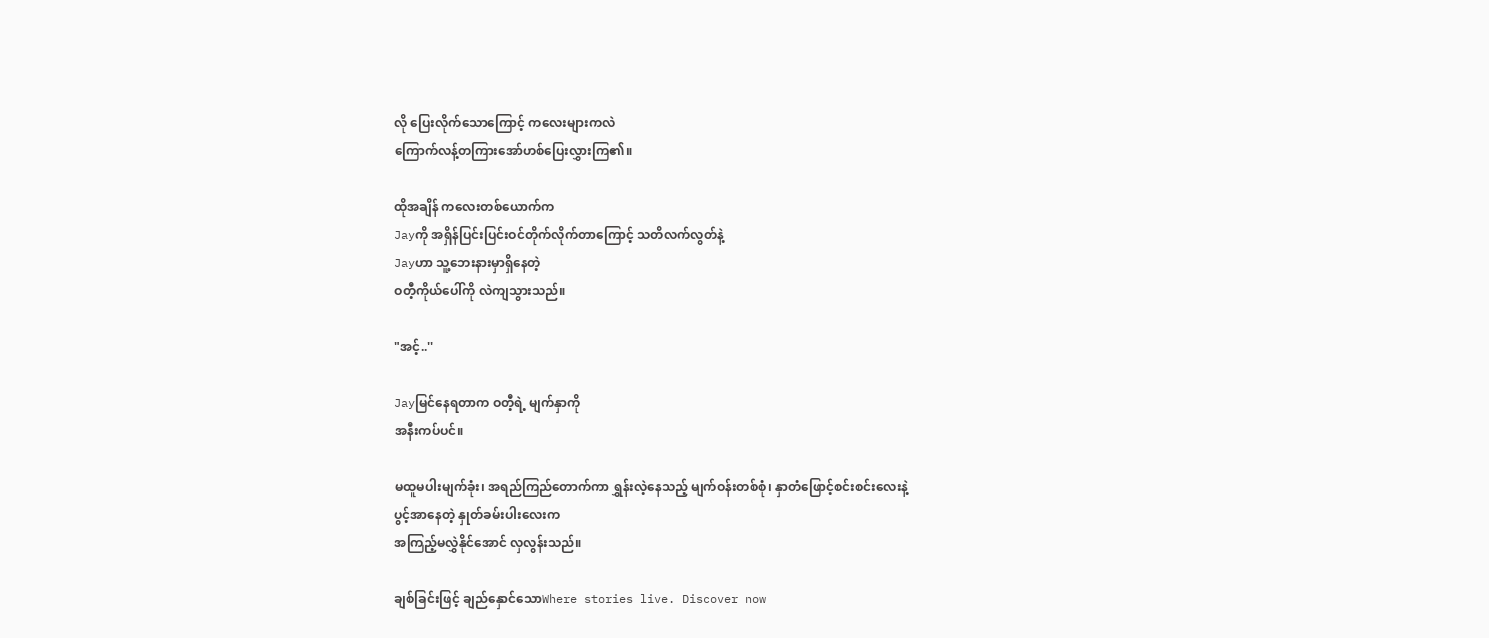လို ပြေးလိုက်သောကြောင့် ကလေးများကလဲ
ကြောက်လန့်တကြားအော်ဟစ်ပြေးလွှားကြ၏။

ထိုအချိန် ကလေးတစ်ယောက်က
Jayကို အရှိန်ပြင်းပြင်းဝင်တိုက်လိုက်တာကြောင့် သတိလက်လွတ်နဲ့
Jayဟာ သူ့ဘေးနားမှာရှိနေတဲ့
ဝတီ့ကိုယ်ပေါ်ကို လဲကျသွားသည်။

"အင့်..''

Jayမြင်နေရတာက ဝတီ့ရဲ့ မျက်နှာကို
အနီးကပ်ပင်။

မထူမပါးမျက်ခုံး၊ အရည်ကြည်တောက်ကာ ရွှန်းလဲ့နေသည့် မျက်ဝန်းတစ်စုံ၊ နှာတံဖြောင့်စင်းစင်းလေးနဲ့
ပွင့်အာနေတဲ့ နှုတ်ခမ်းပါးလေးက
အကြည့်မလွှဲနိုင်အောင် လှလွန်းသည်။

ချစ်ခြင်းဖြင့် ချည်နှောင်သောWhere stories live. Discover now